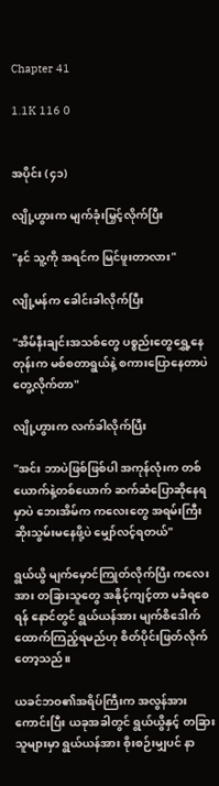Chapter 41

1.1K 116 0


အပိုင်း (၄၁)

လျို့ဟွားက မျက်ခုံးမြှင့်လိုက်ပြီး

"နင် သူ့ကို အရင်က မြင်ဖူးတာလား"

လျို့မန်က ခေါင်းခါလိုက်ပြီး

"အိမ်နီးချင်းအသစ်တွေ ပစ္စည်းတွေ‌ရွှေ့နေတုန်းက မစ်စတာရွယ်နဲ့ စကားပြောနေတာပဲ တွေ့လိုက်တာ"

လျို့ဟွားက လက်ခါလိုက်ပြီး

"အင်း ဘာပဲဖြစ်ဖြစ်ပါ အကုန်လုံးက တစ်ယောက်နဲ့တစ်ယောက် ဆက်ဆံပြောဆိုနေရမှာပဲ ဘေးအိမ်က ကလေးတွေ အရမ်းကြီး ဆိုးသွမ်းမနေဖို့ပဲ မျှော်လင့်ရတယ်"

ရွယ်ယွိ မျက်မှောင်ကြုတ်လိုက်ပြီး ကလေးအား တခြားသူတွေ အနိုင့်ကျင့်တာ မခံရစေရန် နောင်တွင် ရွယ်ယန်အား မျက်စိဒေါက်ထောက်ကြည့်ရမည်ဟု စိတ်ပိုင်းဖြတ်လိုက်တော့သည်။

ယခင်ဘဝ၏အရိပ်ကြီးက အလွန်အားကောင်းပြီး ယခုအခါတွင် ရွယ်ယွိနှင့် တခြားသူများမှာ ရွယ်ယန်အား စိုးစဉ်းမျှပင် နာ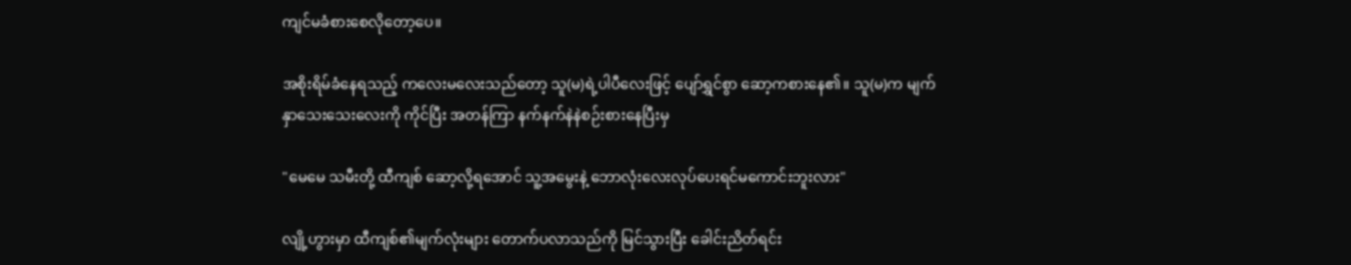ကျင်မခံစားစေလိုတော့ပေ။

အစိုးရိမ်ခံနေရသည့် ကလေးမလေးသည်တော့ သူ(မ)ရဲ့ပါပီလေးဖြင့် ပျော်ရွှင်စွာ ဆော့ကစားနေ၏။ သူ(မ)က မျက်နှာသေးသေးလေးကို ကိုင်ပြီး အတန်ကြာ နက်နက်နဲနဲစဉ်းစားနေပြီးမှ

"မေမေ သမီးတို့ ထီကျစ် ဆော့လို့ရအောင် သူ့အမွေးနဲ့ ဘောလုံးလေးလုပ်ပေးရင်မကောင်းဘူးလား"

လျို့ဟွားမှာ ထီကျစ်၏မျက်လုံးများ တောက်ပလာသည်ကို မြင်သွားပြီး ခေါင်းညိတ်ရင်း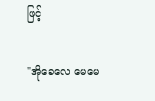ဖြင့်

"အိုခေလေ မေမေ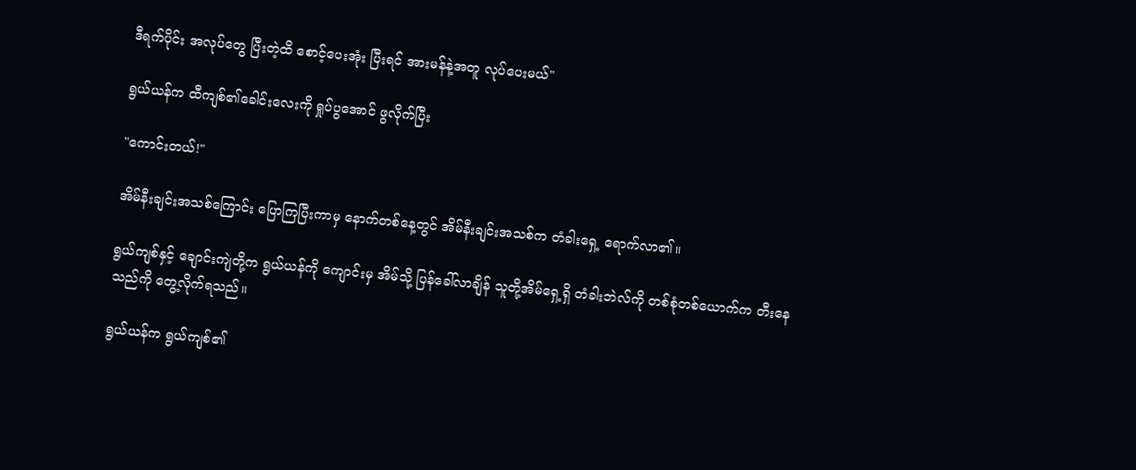ဒီရက်ပိုင်း အလုပ်တွေ ပြီးတဲ့ထိ စောင့်ပေးအုံး ပြီးရင် အားမန်နဲ့အတူ လုပ်ပေးမယ်"

ရွယ်ယန်က ထီကျစ်၏ခေါင်းလေးကို ရှုပ်ပွအောင် ဖွလိုက်ပြီး

"ကောင်းတယ်!"

အိမ်နီးချင်းအသစ်ကြောင်း ပြောကြပြီးကာမှ နောက်တစ်နေ့တွင် အိမ်နီးချင်းအသစ်က တံခါးရှေ့ ရောက်လာ၏။

ရွယ်ကျစ်နှင့် ချောင်းကျဲတို့က ရွယ်ယန်ကို ကျောင်းမှ အိမ်သို့ ပြန်ခေါ်လာချိန် သူတို့အိမ်ရှေ့ရှိ တံခါးဘဲလ်ကို တစ်စုံတစ်ယောက်က တီးနေသည်ကို တွေ့လိုက်ရသည်။

ရွယ်ယန်က ရွယ်ကျစ်၏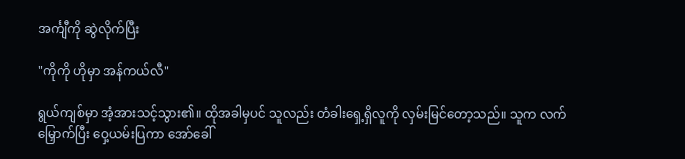အင်္ကျီကို ဆွဲလိုက်ပြီး

"ကိုကို ဟိုမှာ အန်ကယ်လီ"

ရွယ်ကျစ်မှာ အံ့အားသင့်သွား၏။ ထိုအခါမှပင် သူလည်း တံခါးရှေ့ရှိလူကို လှမ်းမြင်တော့သည်။ သူက လက်မြှောက်ပြီး ဝှေ့ယမ်းပြကာ အော်ခေါ်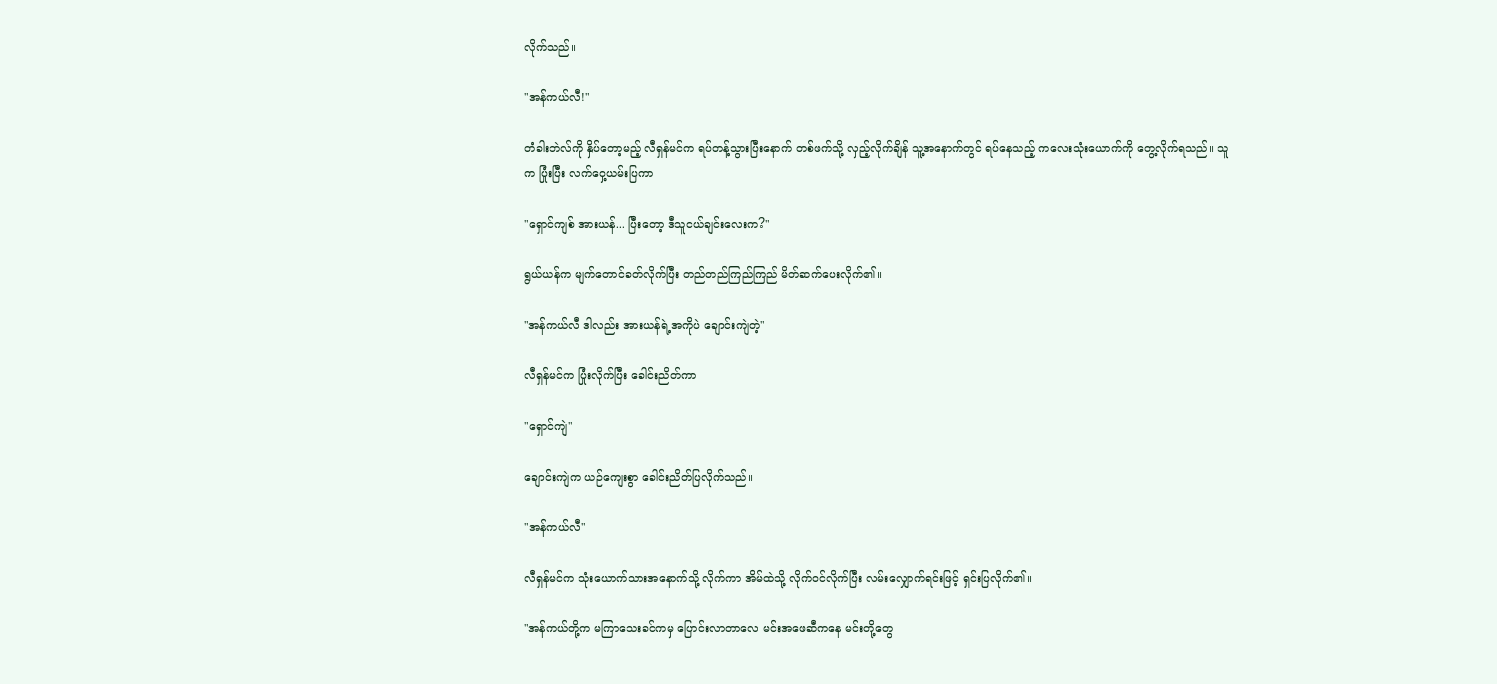လိုက်သည်။

"အန်ကယ်လီ!"

တံခါးဘဲလ်ကို နှိပ်တော့မည့် လီရှန်မင်က ရပ်တန့်သွားပြီးနောက် တစ်ဖက်သို့ လှည့်လိုက်ချိန် သူ့အနောက်တွင် ရပ်နေသည့် ကလေးသုံးယောက်ကို တွေ့လိုက်ရသည်။ သူက ပြုံးပြီး လက်ဝှေ့ယမ်းပြကာ

"ရှောင်ကျစ် အားယန်... ပြီးတော့ ဒီသူငယ်ချင်းလေးက?"

ရွယ်ယန်က မျက်တောင်ခတ်လိုက်ပြီး တည်တည်ကြည်ကြည် မိတ်ဆက်ပေးလိုက်၏။

"အန်ကယ်လီ ဒါလည်း အားယန်ရဲ့အကိုပဲ ချောင်းကျဲတဲ့"

လီရှန်မင်က ပြုံးလိုက်ပြီး ခေါင်းညိတ်ကာ

"ရှောင်ကျဲ"

ချောင်းကျဲက ယဉ်ကျေးစွာ ခေါင်းညိတ်ပြလိုက်သည်။

"အန်ကယ်လီ"

လီရှန်မင်က သုံးယောက်သားအနောက်သို့ လိုက်ကာ အိမ်ထဲသို့ လိုက်ဝင်လိုက်ပြီး လမ်းလျှောက်ရင်းဖြင့် ရှင်းပြလိုက်၏။

"အန်ကယ်တို့က မကြာသေးခင်ကမှ ပြောင်းလာတာလေ မင်းအဖေဆီကနေ မင်းတို့တွေ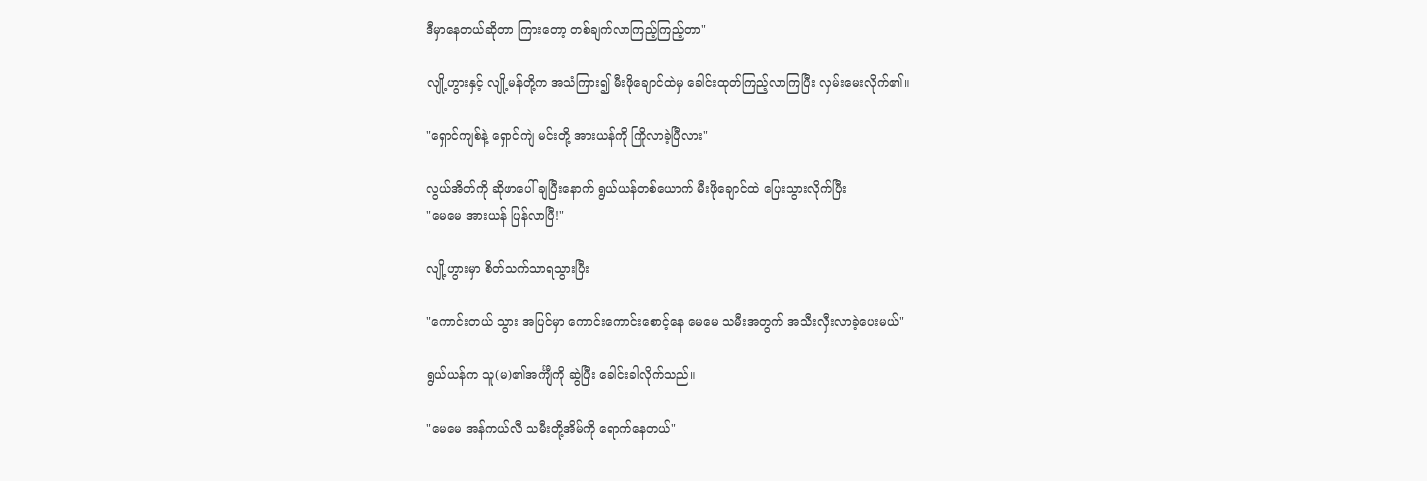ဒီမှာနေတယ်ဆိုတာ ကြားတော့ တစ်ချက်လာကြည့်ကြည့်တာ"

လျို့ဟွားနှင့် လျို့မန်တို့က အသံကြား၍ မီးဖိုချောင်ထဲမှ ခေါင်းထုတ်ကြည့်လာကြပြီး လှမ်းမေးလိုက်၏။

"ရှောင်ကျစ်နဲ့ ရှောင်ကျဲ မင်းတို့ အားယန်ကို ကြိုလာခဲ့ပြီလား"

လွယ်အိတ်ကို ဆိုဖာပေါ် ချပြီးနောက် ရွယ်ယန်တစ်ယောက် မီးဖိုချောင်ထဲ ပြေးသွားလိုက်ပြီး
"မေမေ အားယန် ပြန်လာပြီ!"

လျို့ဟွားမှာ စိတ်သက်သာရသွားပြီး

"ကောင်းတယ် သွား အပြင်မှာ ကောင်းကောင်းစောင့်နေ မေမေ သမီးအတွက် အသီးလှီးလာခဲ့ပေးမယ်"

ရွယ်ယန်က သူ(မ)၏အင်္ကျီကို ဆွဲပြီး ခေါင်းခါလိုက်သည်။

"မေမေ အန်ကယ်လီ သမီးတို့အိမ်ကို ရောက်နေတယ်"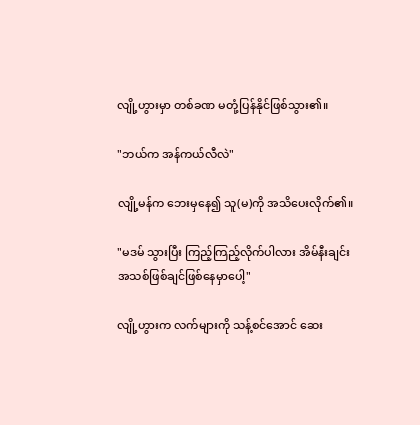လျို့ဟွားမှာ တစ်ခဏ မတုံ့ပြန်နိုင်ဖြစ်သွား၏။

"ဘယ်က အန်ကယ်လီလဲ"

လျို့မန်က ဘေးမှနေ၍ သူ(မ)ကို အသိပေးလိုက်၏။

"မဒမ် သွားပြီး ကြည့်ကြည့်လိုက်ပါလား အိမ်နီးချင်းအသစ်ဖြစ်ချင်ဖြစ်နေမှာပေါ့"

လျို့ဟွားက လက်များကို သန့်စင်အောင် ဆေး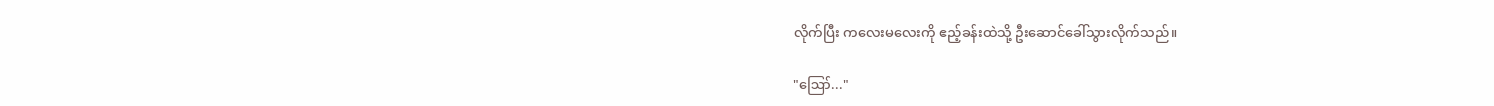လိုက်ပြီး ကလေးမလေးကို ဧည့်ခန်းထဲသို့ ဦးဆောင်ခေါ်သွားလိုက်သည်။

"ဪ..."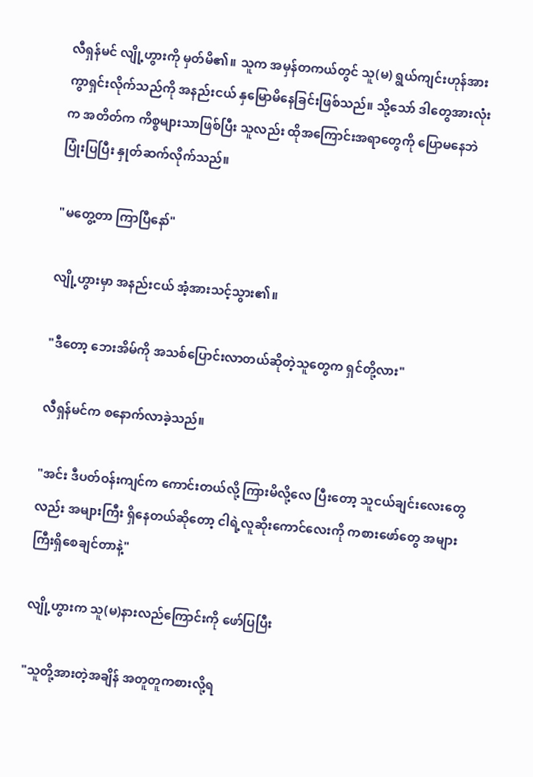လီရှန်မင် လျို့ဟွားကို မှတ်မိ၏။ သူက အမှန်တကယ်တွင် သူ(မ) ရွယ်ကျင်းဟုန်အား ကွာရှင်းလိုက်သည်ကို အနည်းငယ် နှမြောမိနေခြင်းဖြစ်သည်။ သို့သော် ဒါတွေအားလုံးက အတိတ်က ကိစ္စများသာဖြစ်ပြီး သူလည်း ထိုအကြောင်းအရာတွေကို ပြောမနေဘဲ ပြုံးပြပြီး နှုတ်ဆက်လိုက်သည်။

"မတွေ့တာ ကြာပြီနော်"

လျို့ဟွားမှာ အနည်းငယ် အံ့အားသင့်သွား၏။

"ဒီတော့ ဘေးအိမ်ကို အသစ်ပြောင်းလာတယ်ဆိုတဲ့သူတွေက ရှင်တို့လား"

လီရှန်မင်က စနောက်လာခဲ့သည်။

"အင်း ဒီပတ်ဝန်းကျင်က ကောင်းတယ်လို့ ကြားမိလို့လေ ပြီးတော့ သူငယ်ချင်းလေးတွေလည်း အများကြီး ရှိနေတယ်ဆိုတော့ ငါရဲ့လူဆိုးကောင်လေးကို ကစားဖော်တွေ အများကြီးရှိစေချင်တာနဲ့"

လျို့ဟွားက သူ(မ)နားလည်ကြောင်းကို ဖော်ပြပြီး

"သူတို့အားတဲ့အချိန် အတူတူကစားလို့ရ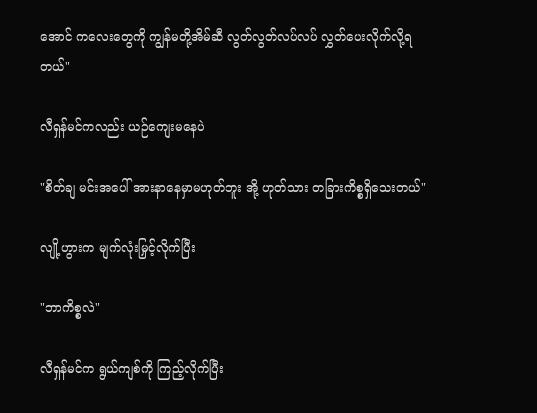အောင် ကလေးတွေကို ကျွန်မတို့အိမ်ဆီ လွတ်လွတ်လပ်လပ် လွှတ်ပေးလိုက်လို့ရတယ်"

လီရှန်မင်ကလည်း ယဉ်ကျေးမနေပဲ

"စိတ်ချ မင်းအပေါ် အားနာနေမှာမဟုတ်ဘူး အို့ ဟုတ်သား တခြားကိစ္စရှိသေးတယ်"

လျို့ဟွားက မျက်လုံးမြှင့်လိုက်ပြီး

"ဘာကိစ္စလဲ"

လီရှန်မင်က ရွယ်ကျစ်ကို ကြည့်လိုက်ပြီး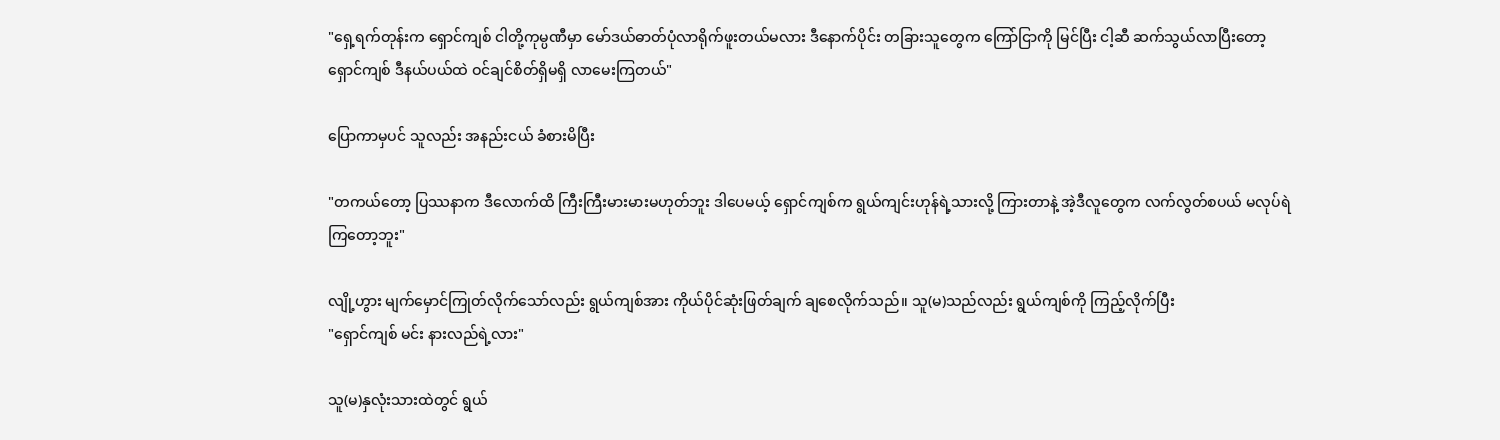"ရှေ့ရက်တုန်းက ရှောင်ကျစ် ငါတို့ကုမ္ပဏီမှာ မော်ဒယ်ဓာတ်ပုံလာရိုက်ဖူးတယ်မလား ဒီနောက်ပိုင်း တခြားသူတွေက ကြော်ငြာကို မြင်ပြီး ငါ့ဆီ ဆက်သွယ်လာပြီးတော့ ရှောင်ကျစ် ဒီနယ်ပယ်ထဲ ဝင်ချင်စိတ်ရှိမရှိ လာမေးကြတယ်"

ပြောကာမှပင် သူလည်း အနည်းငယ် ခံစားမိပြီး

"တကယ်တော့ ပြဿနာက ဒီလောက်ထိ ကြီးကြီးမားမားမဟုတ်ဘူး ဒါပေမယ့် ရှောင်ကျစ်က ရွယ်ကျင်းဟုန်ရဲ့သားလို့ ကြားတာနဲ့ အဲ့ဒီလူတွေက လက်လွတ်စပယ် မလုပ်ရဲကြတော့ဘူး"

လျို့ဟွား မျက်မှောင်ကြုတ်လိုက်သော်လည်း ရွယ်ကျစ်အား ကိုယ်ပိုင်ဆုံးဖြတ်ချက် ချစေလိုက်သည်။ သူ(မ)သည်လည်း ရွယ်ကျစ်ကို ကြည့်လိုက်ပြီး
"ရှောင်ကျစ် မင်း နားလည်ရဲ့လား"

သူ(မ)နှလုံးသားထဲတွင် ရွယ်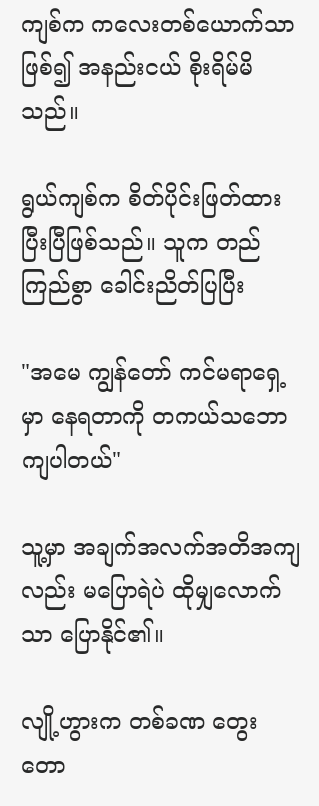ကျစ်က ကလေးတစ်ယောက်သာဖြစ်၍ အနည်းငယ် စိုးရိမ်မိသည်။

ရွယ်ကျစ်က စိတ်ပိုင်းဖြတ်ထားပြီးပြီဖြစ်သည်။ သူက တည်ကြည်စွာ ခေါင်းညိတ်ပြပြီး

"အမေ ကျွန်တော် ကင်မရာရှေ့မှာ နေရတာကို တကယ်သဘောကျပါတယ်"

သူ့မှာ အချက်အလက်အတိအကျလည်း မပြောရဲပဲ ထိုမျှလောက်သာ ပြောနိုင်၏။

လျို့ဟွားက တစ်ခဏ တွေးတော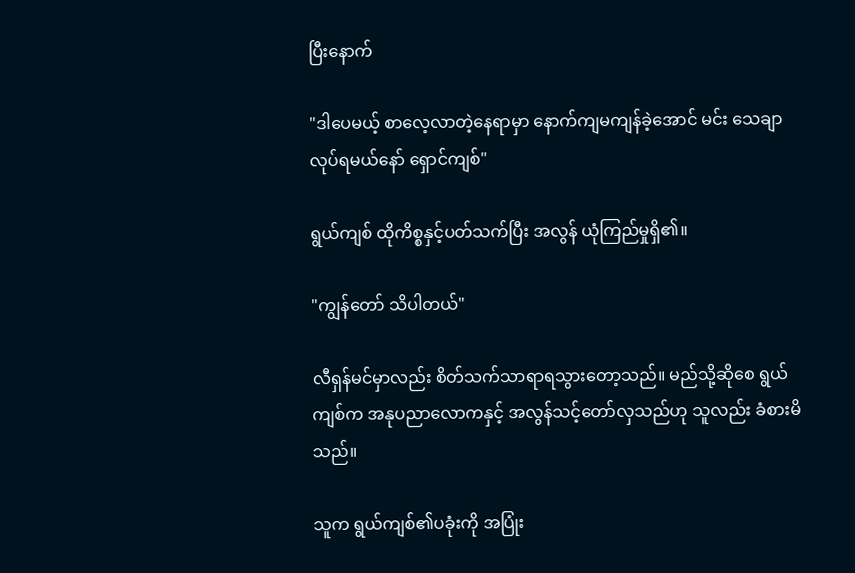ပြီးနောက်

"ဒါပေမယ့် စာလေ့လာတဲ့နေရာမှာ နောက်ကျမကျန်ခဲ့အောင် မင်း သေချာလုပ်ရမယ်နော် ရှောင်ကျစ်"

ရွယ်ကျစ် ထိုကိစ္စနှင့်ပတ်သက်ပြီး အလွန် ယုံကြည်မှုရှိ၏။

"ကျွန်တော် သိပါတယ်"

လီရှန်မင်မှာလည်း စိတ်သက်သာရာရသွားတော့သည်။ မည်သို့ဆိုစေ ရွယ်ကျစ်က အနုပညာလောကနှင့် အလွန်သင့်တော်လှသည်ဟု သူလည်း ခံစားမိသည်။

သူက ရွယ်ကျစ်၏ပခုံးကို အပြုံး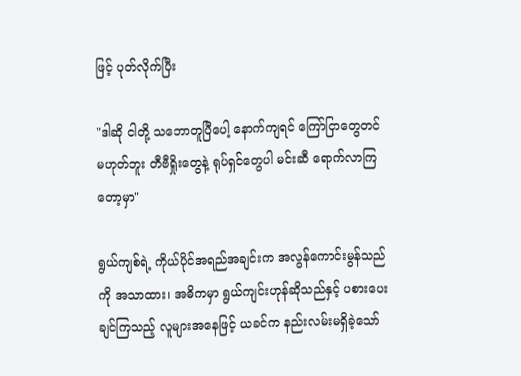ဖြင့် ပုတ်လိုက်ပြီး

"ဒါဆို ငါတို့ သဘောတူပြီပေါ့ နောက်ကျရင် ကြော်ငြာတွေတင်မဟုတ်ဘူး တီဗီရှိုးတွေနဲ့ ရုပ်ရှင်တွေပါ မင်းဆီ ရောက်လာကြတော့မှာ"

ရွယ်ကျစ်ရဲ့ ကိုယ်ပိုင်အရည်အချင်းက အလွန်ကောင်းမွန်သည်ကို အသာထား၊ အဓိကမှာ ရွယ်ကျင်းဟုန်ဆိုသည်နှင့် ပစားပေးချင်ကြသည့် လူများအနေဖြင့် ယခင်က နည်းလမ်းမရှိခဲ့သော်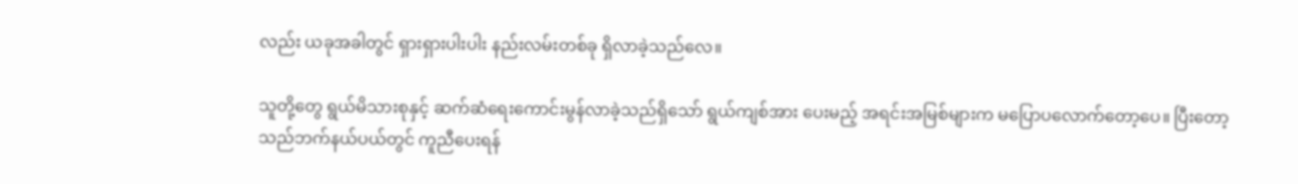လည်း ယခုအခါတွင် ရှားရှားပါးပါး နည်းလမ်းတစ်ခု ရှိလာခဲ့သည်လေ။

သူတို့တွေ ရွယ်မိသားစုနှင့် ဆက်ဆံရေးကောင်းမွန်လာခဲ့သည်ရှိသော် ရွယ်ကျစ်အား ပေးမည့် အရင်းအမြစ်များက မပြောပလောက်တော့ပေ။ ပြီးတော့ သည်ဘက်နယ်ပယ်တွင် ကူညီပေးရန်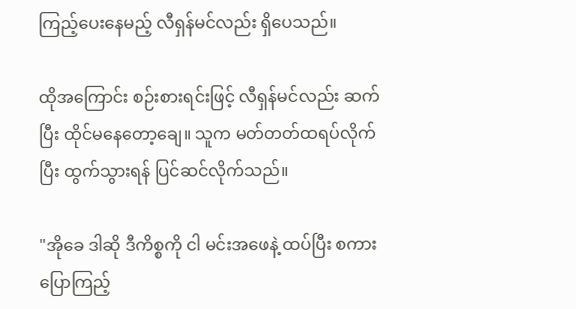ကြည့်ပေးနေမည့် လီရှန်မင်လည်း ရှိပေသည်။

ထိုအကြောင်း စဉ်းစားရင်းဖြင့် လီရှန်မင်လည်း ဆက်ပြီး ထိုင်မနေတော့ချေ။ သူက မတ်တတ်ထရပ်လိုက်ပြီး ထွက်သွားရန် ပြင်ဆင်လိုက်သည်။

"အိုခေ ဒါဆို ဒီကိစ္စကို ငါ မင်းအဖေနဲ့ ထပ်ပြီး စကားပြောကြည့်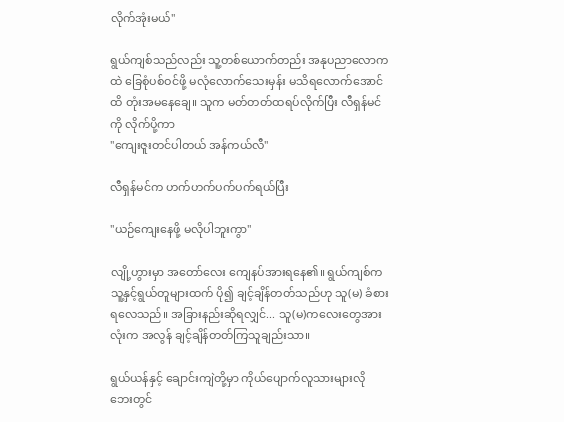လိုက်အုံးမယ်"

ရွယ်ကျစ်သည်လည်း သူ့တစ်ယောက်တည်း အနုပညာလောကထဲ ခြေစုံပစ်ဝင်ဖို့ မလုံလောက်သေးမှန်း မသိရလောက်အောင်ထိ တုံးအမနေချေ။ သူက မတ်တတ်ထရပ်လိုက်ပြီး လီရှန်မင်ကို လိုက်‌ပို့ကာ
"ကျေးဇူးတင်ပါတယ် အန်ကယ်လီ"

လီရှန်မင်က ဟက်ဟက်ပက်ပက်ရယ်ပြီး

"ယဉ်ကျေးနေဖို့ မလိုပါဘူးကွာ"

လျို့ဟွားမှာ အတော်လေး ကျေနပ်အားရနေ၏။ ရွယ်ကျစ်က သူ့နှင့်ရွယ်တူများထက် ပို၍ ချင့်ချိန်တတ်သည်ဟု သူ(မ) ခံစားရလေသည်။ အခြားနည်းဆိုရလျှင်... သူ(မ)ကလေးတွေအားလုံးက အလွန် ချင့်ချိန်တတ်ကြသူချည်းသာ။

ရွယ်ယန်နှင့် ချောင်းကျဲတို့မှာ ကိုယ်ပျောက်လူသားများလို ဘေးတွင်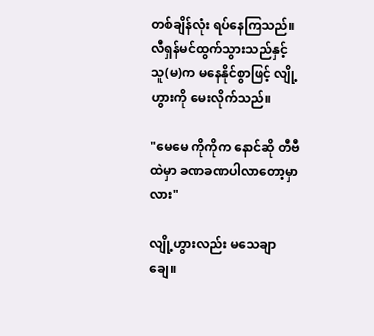တစ်ချိန်လုံး ရပ်နေကြသည်။ လီရှန်မင်ထွက်သွားသည်နှင့် သူ(မ)က မနေနိုင်စွာဖြင့် လျို့ဟွားကို မေးလိုက်သည်။

"မေမေ ကိုကိုက နောင်ဆို တီဗီထဲမှာ ခဏခဏပါလာတော့မှာလား"

လျို့ဟွားလည်း မသေချာချေ။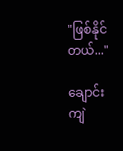"ဖြစ်နိုင်တယ်..."

ချောင်းကျဲ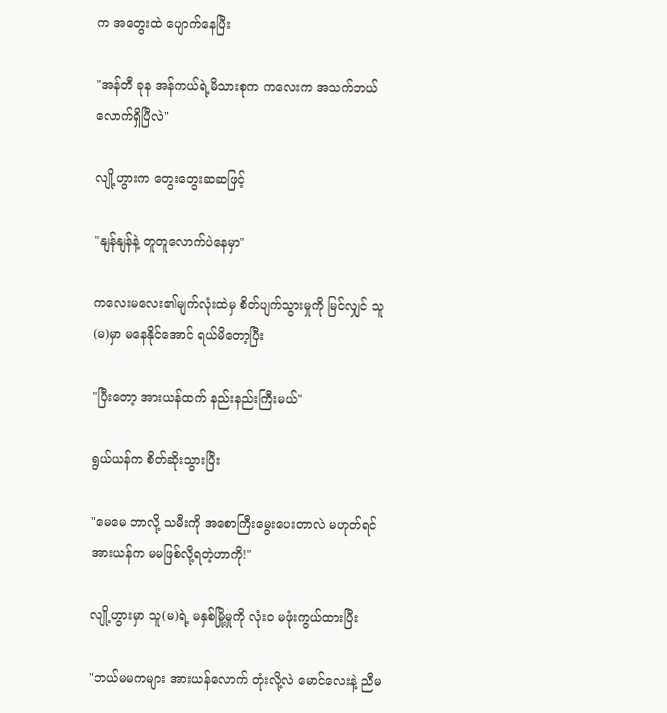က အတွေးထဲ ပျောက်နေပြီး

"အန်တီ ခုန အန်ကယ်ရဲ့မိသားစုက ကလေးက အသက်ဘယ်လောက်ရှိပြီလဲ"

လျို့ဟွားက တွေးတွေးဆဆဖြင့်

"နျန်နျန်နဲ့ တူတူလောက်ပဲနေမှာ"

ကလေးမလေး၏မျက်လုံးထဲမှ စိတ်ပျက်သွားမှုကို မြင်လျှင် သူ(မ)မှာ မနေနိုင်အောင် ရယ်မိတော့ပြီး

"ပြီးတော့ အားယန်ထက် နည်းနည်းကြီးမယ်"

ရွယ်ယန်က စိတ်ဆိုးသွားပြီး

"မေမေ ဘာလို့ သမီးကို အစောကြီးမွေးပေးတာလဲ မဟုတ်ရင် အားယန်က မမဖြစ်လို့ရတဲ့ဟာကို!"

လျို့ဟွားမှာ သူ(မ)ရဲ့ မနှစ်မြို့မှုကို လုံးဝ မဖုံးကွယ်ထားပြီး

"ဘယ်မမကများ အားယန်လောက် တုံးလို့လဲ မောင်လေးနဲ့ ညီမ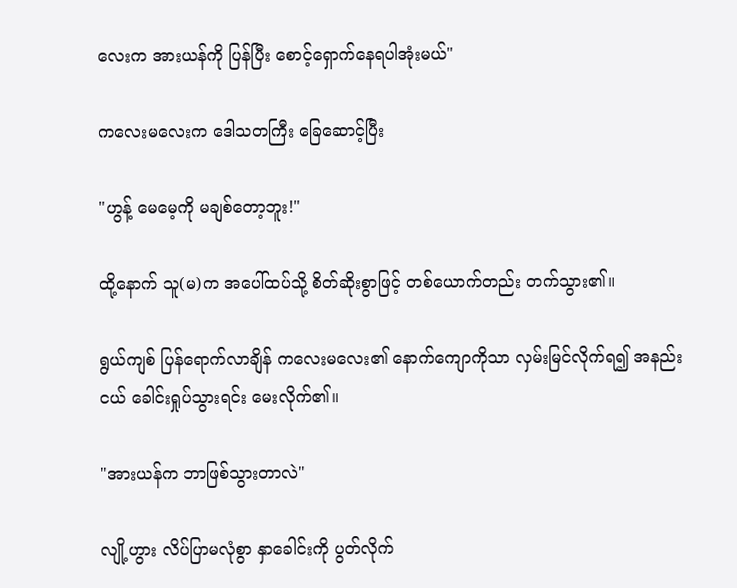လေးက အားယန်ကို ပြန်ပြီး စောင့်ရှောက်နေရပါအုံးမယ်"

ကလေးမလေးက ဒေါသတကြီး ခြေဆောင့်ပြီး

"ဟွန့် မေမေ့ကို မချစ်တော့ဘူး!"

ထို့နောက် သူ(မ)က အပေါ်ထပ်သို့ စိတ်ဆိုးစွာဖြင့် တစ်ယောက်တည်း တက်သွား၏။

ရွယ်ကျစ် ပြန်ရောက်လာချိန် ကလေးမလေး၏ နောက်ကျောကိုသာ လှမ်းမြင်လိုက်ရ၍ အနည်းငယ် ခေါင်းရှုပ်သွားရင်း မေးလိုက်၏။

"အားယန်က ဘာဖြစ်သွားတာလဲ"

လျို့ဟွား လိပ်ပြာမလုံစွာ နှာခေါင်းကို ပွတ်လိုက်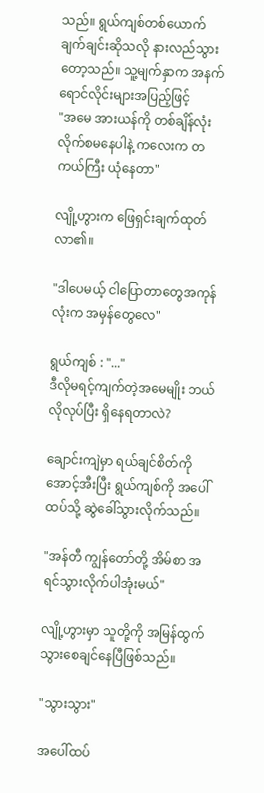သည်။ ရွယ်ကျစ်တစ်ယောက် ချက်ချင်းဆိုသလို နားလည်သွားတော့သည်။ သူ့မျက်နှာက အနက်ရောင်လိုင်းများအပြည့်ဖြင့်
"အမေ အားယန်ကို တစ်ချိန်လုံး လိုက်စမနေပါနဲ့ ကလေးက တကယ်ကြီး ယုံနေတာ"

လျို့ဟွားက ဖြေရှင်းချက်ထုတ်လာ၏။

"ဒါ‌ပေမယ့် ငါပြောတာတွေအကုန်လုံးက အမှန်တွေလေ"

ရွယ်ကျစ် : "..."
ဒီလိုမရင့်ကျက်တဲ့အမေမျိုး ဘယ်လိုလုပ်ပြီး ရှိနေရတာလဲ?

ချောင်းကျဲမှာ ရယ်ချင်စိတ်ကို အောင့်အီးပြီး ရွယ်ကျစ်ကို အပေါ်ထပ်သို့ ဆွဲခေါ်သွားလိုက်သည်။

"အန်တီ ကျွန်တော်တို့ အိမ်စာ အရင်သွားလိုက်ပါအုံးမယ်"

လျို့ဟွားမှာ သူတို့ကို အမြန်ထွက်သွားစေချင်နေပြီဖြစ်သည်။

"သွားသွား"

အပေါ်ထပ်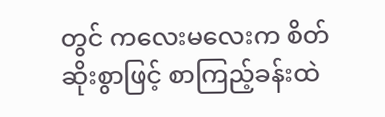တွင် ကလေးမလေးက စိတ်ဆိုးစွာဖြင့် စာကြည့်ခန်းထဲ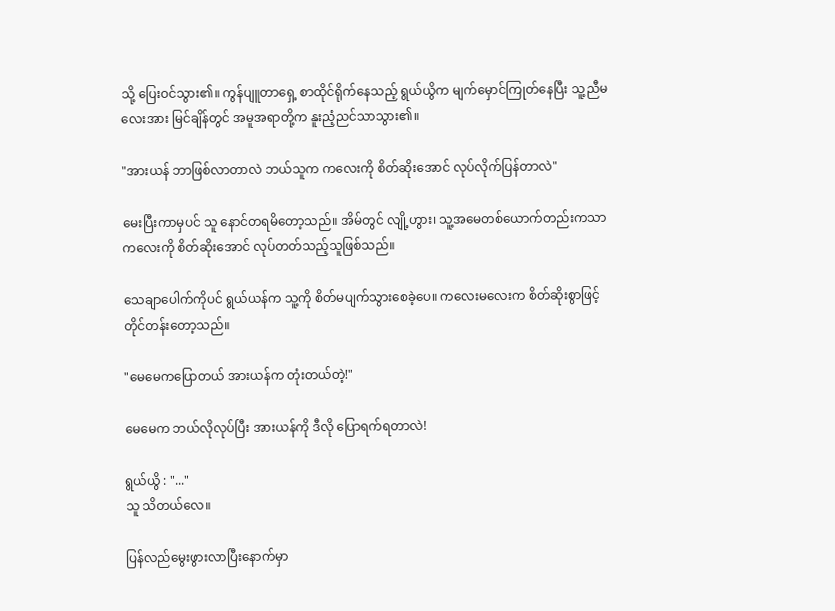သို့ ပြေးဝင်သွား၏။ ကွန်ပျူတာရှေ့ စာထိုင်ရိုက်နေသည့် ရွယ်ယွိက မျက်မှောင်ကြုတ်နေပြီး သူ့ညီမလေးအား မြင်ချိန်တွင် အမူအရာတို့က နူးညံ့ညင်သာသွား၏။

"အားယန် ဘာဖြစ်လာတာလဲ ဘယ်သူက ကလေးကို စိတ်ဆိုးအောင် လုပ်လိုက်ပြန်တာလဲ"

မေးပြီးကာမှပင် သူ နောင်တရမိတော့သည်။ အိမ်တွင် လျို့ဟွား၊ သူ့အမေတစ်ယောက်တည်းကသာ ကလေးကို စိတ်ဆိုးအောင် လုပ်တတ်သည့်သူဖြစ်သည်။

သေချာပေါက်ကိုပင် ရွယ်ယန်က သူ့ကို စိတ်မပျက်သွားစေခဲ့ပေ။ ကလေးမလေးက စိတ်ဆိုးစွာဖြင့် တိုင်တန်းတော့သည်။

"မေမေကပြောတယ် အားယန်က တုံးတယ်တဲ့!"

မေမေက ဘယ်လိုလုပ်ပြီး အားယန်ကို ဒီလို ပြောရက်ရတာလဲ!

ရွယ်ယွိ : "..."
သူ သိတယ်လေ။

ပြန်လည်မွေးဖွားလာပြီးနောက်မှာ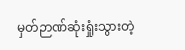မှတ်ဉာဏ်ဆုံးရှုံးသွားတဲ့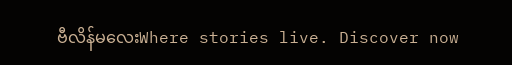ဗီလိန်မလေးWhere stories live. Discover now